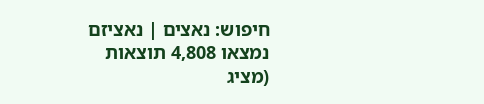חיפוש: נאצים | נאציזם
נמצאו 4,808 תוצאות (מציג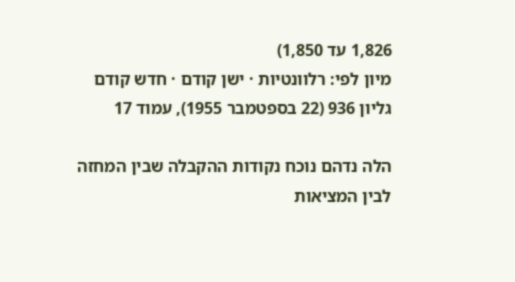1,826 עד 1,850)
מיון לפי: רלוונטיות · ישן קודם · חדש קודם
גליון 936 (22 בספטמבר 1955), עמוד 17

הלה נדהם נוכח נקודות ההקבלה שבין המחזה לבין המציאות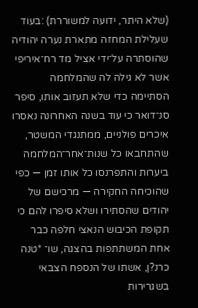(שלא היתר, ידועה למשוררת) :בעוד שעלילת המחזה מתארת נערה יהודיה שהוסתרה על־ידי אציל מד רח־איריפי אשר לא גילה לה שהמלחמה הסתיימה כדי שלא תעזוב אותו, סיפר סנ־דואר כי עוד בשנה האחרונה נאסרו איכרים פולניים, ממתנגדי המשטר, שהתחבאו כל שנות־אחר־המלחמה ביערות והתפרנסו כל אותו זמן — כפי שהוכיחה החקירה — מרכישם של יהודים שהסתירו ושלא סיפרו להם כי תקופת הכיבוש הנאצי חלפה כבר אחת המשתתפות בהצגה, שו־ *טנה כרנ?ן, אשתו של הנספח הצבאי בשגרירות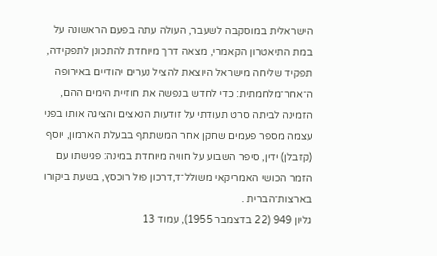הישראלית במוסקבה לשעבר, העולה עתה בפעם הראשונה על במת התיאטרון הקאמרי, מצאה דרך מיוחדת להתכונן לתפקידה, תפקיד שליחה מישראל היוצאת להציל נערים יהודיים באירופה ה־אחר־מלחמתית: כדי לחדש בנפשה את חוזיית הימים ההם, הזמינה לביתה סרט תעודתי על זודעות הנאצים והציגה אותו בפני עצמה מספר פעמים שחקן אחר המשתתף בבעלת הארמון, יוסף (קזבלן) ידין, סיפר השבוע על חוויה מיוחדת במינה: פגישתו עם הזמר הכושי האמריקאי משולל־ד,דרכון פול רוכסץ, בשעת ביקורו בארצות־הברית .
גליון 949 (22 בדצמבר 1955), עמוד 13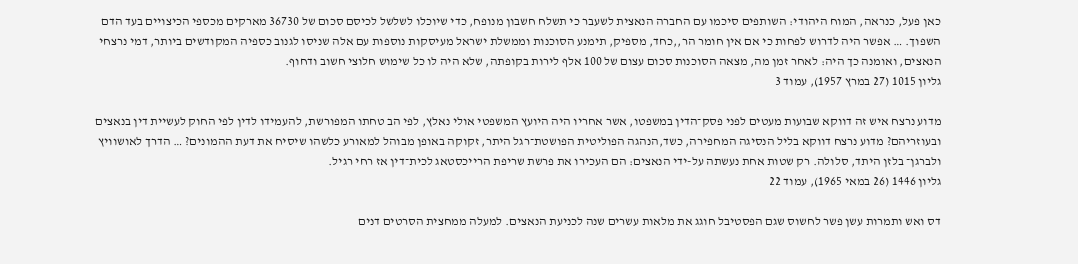כאן פעל, כנראה, המוח היהודי: השותפים סיכמו עם החברה הנאצית לשעבר כי תשלח חשבון מנופח, כדי שיוכלו לשלשל לכיסם סכום של 36730 מארקים מכספי הכיצויים בעד הדם השפוך. … אפשר היה לדרוש לפחות כי אם אין חומר הר,,כחד, מספיק, תימנע הסוכנות וממשלת ישראל מעיסקות נוספות עם אלה שניסו לגנוב כספיה המקודשים ביותר, דמי נרצחי הנאצים, ואומנה כך היה: לאחר זמן מה, מצאה הסוכנות סכום עצום של 100 אלף לירות בקופתה, שלא היה לו כל שימוש חלוצי חשוב ודחוף.
גליון 1015 (27 במרץ 1957), עמוד 3

מדוע נרצח איש זה דווקא שבועות מעטים לפני פסק־הדין במשפטו, אשר אחריו היה היועץ המשפטי אולי נאלץ, לפי הב טחתו המפורשת, להעמידו לדין לפי החוק לעשיית דין בנאצים ובעוזריהם? מדוע נרצח דווקא בליל הנסיגה המחפירה, כשד,הנהגה הפוליטית הפושטת־רגל היתר, זקוקה באופן מבוהל למאורע כלשהו שיסיח את דעת ההמונים? … הדרך לאושוויץ ולברגן־ בלזן היתד, סלולה. רק שטות אחת נעשתה על-ידי הנאצים: הם העכירו את פרשת שריפת הרייכסטאג לכית־דין אז רחי רגיל.
גליון 1446 (26 במאי 1965), עמוד 22

דס ואש ותמרות עשן פשר לחשוס שגם הפסטיבל חוגג את מלאות עשרים שנה לכניעת הנאצים. למעלה ממחצית הסרטים דנים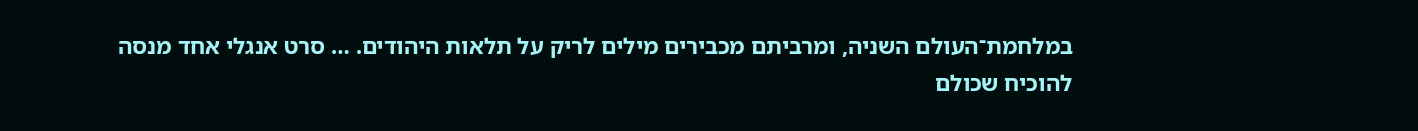במלחמת־העולם השניה, ומרביתם מכבירים מילים לריק על תלאות היהודים. … סרט אנגלי אחד מנסה להוכיח שכולם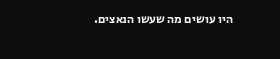היו עושים מה שעשו הנאצים.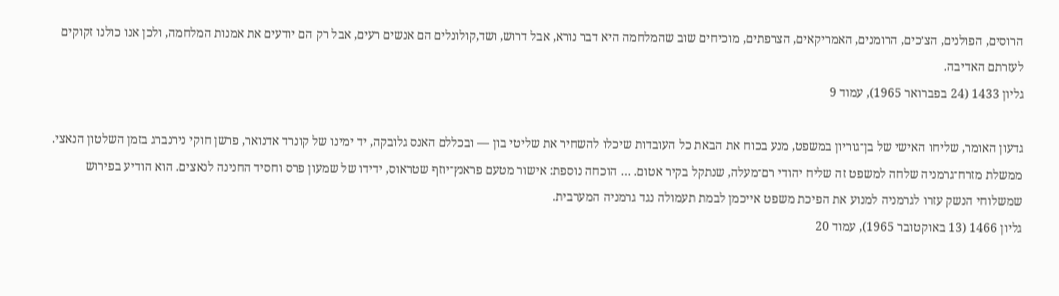הרוסים, הפולנים, הצ׳כים, הרומנים, האמריקאים, הצרפתים, מוכיחים שוב שהמלחמה היא דבר נורא, אבל דרוש, ושד,קולונלים הם אנשים רעים, אבל רק הם יודעים את אמנות המלחמה, ולכן אנו כולנו זקוקים לעזרתם האדיבה.
גליון 1433 (24 בפברואר 1965), עמוד 9

גדעון האומר, שליחו האישי של בן־גוריון במשפט, מנע בכוח את הבאת כל העובדות שיכלו להשחיר את שליטי בון — ובכללם האנס גלובקה, יד ימינו של קונרד אדנואר, פרשן חוקי נירנברג בזמן השלטון הנאצי. ממשלת מזרח־גרמניה שלחה למשפט זה שליח יהודי רם־מעלה, שנתקל בקיר אטום. … הוכחה נוספת: אישור מטעם פראנץ־יוזף שטראוס, ידידו של שמעון פרס וחסיד החנינה לנאצים. הוא הודיע בפירוש שמשלוחי הנשק עזרו לגרמניה למנוע את הפיכת משפט אייכמן לבמת תעמולה נגד גרמניה המערבית.
גליון 1466 (13 באוקטובר 1965), עמוד 20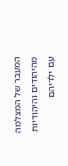המעבר של המצלמה מהיהודים והיהודיות עם ילדיהם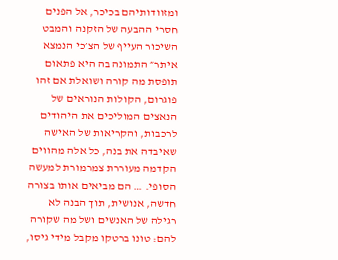ומזוודותיהם בכיכר, אל הפנים חסרי ההבעה של הזקנה והמבט השיכור העייף של הצ׳כי הנמצא איתר״ התמונה בה היא פתאום תופסת מה קורה ושואלת אם זהו פוגרום, הקולות הנוראים של הנאצים המוליכים את היהודים לרכבות, והקריאות של האישה שאיבדה את בנה, כל אלה מהווים הקדמה מעוררת צמרמורת למעשה הסופי. … הם מביאים אותו בצורה חדשה, אנושית, תוך הבנה לא רגילה של האנשים ושל מה שקורה להם: טונו ברטקו מקבל מידי גיסו,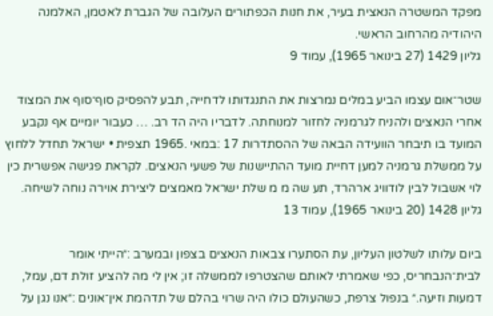מפקד המשטרה הנאצית בעיר, את חנות הכפתורים העלובה של הגברת לאטמן, האלמנה היהודיה מהרחוב הראשי.
גליון 1429 (27 בינואר 1965), עמוד 9

שטר־אום עצמו הביע במלים נמרצות את התנגדותו לדחייה, תבע להפסיק סוף־סוף את המצוד אחרי הנאצים ולהניח לגרמניה לחזור למנוחתה. לדבריו היה הד רב. … כעבור יומיים אף נקבע המועד בו תיבחר הוועידה הבאה של ההסתדרות 17 :במאי .1965 תצפית • ישראל תחדל ללחוץ על ממשלת גרמניה למען דחיית מועד ההתיישנות של פשעי הנאצים. לקראת פגישה אפשרית כין לוי אשבול לבין לודוויג ארהרד, תע שה מ מ שלת ישראל מאמצים ליצירת אוירה נוחה לשיחה.
גליון 1428 (20 בינואר 1965), עמוד 13

ביום עלותו לשלטון העליון, עת הסתערו צבאות הנאצים בצפון ובמערב :״הייתי אומר לבית־הנבחריס, כפי שאמרתי לאותם שהצטרפו לממשלה זו; אין לי מה להציע זולת דם, עמל, דמעות וזיעה.״ בנפול צרפת, כשהעולם כולו היה שרוי בהלם של תדהמת אין־אונים :״אנו נגן על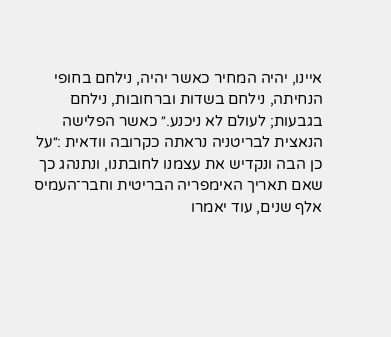איינו, יהיה המחיר כאשר יהיה, נילחם בחופי הנחיתה, נילחם בשדות וברחובות, נילחם בגבעות; לעולם לא ניכנע.״ כאשר הפלישה הנאצית לבריטניה נראתה כקרובה וודאית :״על כן הבה ונקדיש את עצמנו לחובתנו, ונתנהג כך שאם תאריך האימפריה הבריטית וחבר־העמיס אלף שנים, עוד יאמרו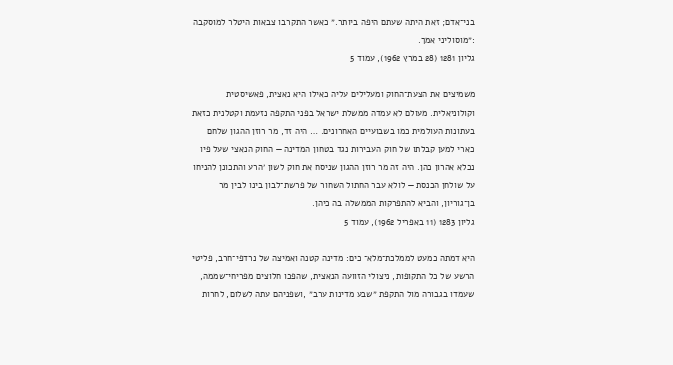בני־אדם; זאת היתה שעתם היפה ביותר.״ כאשר התקרבו צבאות היטלר למוסקבה :״מוסוליני אמך.
גליון 1281 (28 במרץ 1962), עמוד 5

משמיצים את הצעת־החוק ומעלילים עליה כאילו היא נאצית, פאשיסטית וקולוניאלית. מעולם לא עמדה ממשלת ישראל בפני התקפה נזעמת וקטלנית כזאת בעתונות העולמית כמו בשבועיים האחרונים. … היה זד, מר רוזן ההגון שלחם כארי למען קבלתו של חוק העבירות נגד בטחון המדינה — החוק הנאצי שעל פיו נכלא אהרון כהן. היה זה מר רוזן ההגון שניסח את חוק לשון ׳הרע והתכונן להניחו על שולחן הכנסת — לולא עבר החתול השחור של פרשת־לבון בינו לבין מר בן־גוריון, והביא להתפרקות הממשלה בה כיהן.
גליון 1283 (11 באפריל 1962), עמוד 5

היא דמתה כמעט לממלכת־מלא־ כים: מדינה קטנה ואמיצה של נרדפי־חרב, פליטי הרשע של כל התקופות, ניצולי הזוועה הנאצית, שהפכו חלוצים מפריחי־שממה, שעמדו בגבורה מול התקפת ״שבע מדינות ערב״ ,ושפניהם עתה לשלום, לחרות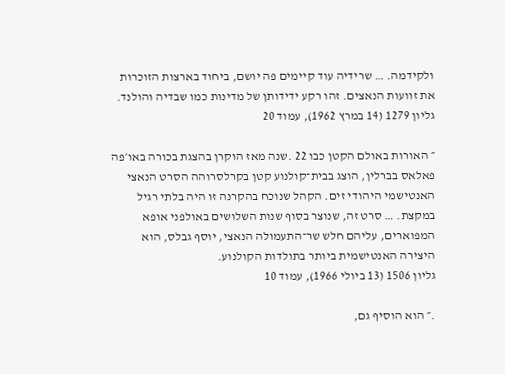ולקידמה. … שרידיה עוד קיימים פה יושם, ביחוד בארצות הזוכרות את זוועות הנאצים. זהו רקע ידידותן של מדינות כמו שבדיה והולנד.
גליון 1279 (14 במרץ 1962), עמוד 20

״ האורות באולם הקטן כבו 22 .שנה מאז הוקרן בהצגת בכורה באו׳פה פאלאס בברלין, הוצג בבית־קולנוע קטן בקרלסרוהה הסרט הנאצי האנטישמי היהודי זים. הקהל שנוכח בהקרנה זו היה בלתי רגיל במקצת. … סרט זה, שנוצר בסוף שנות השלושים באולפני אופא המפוארים, עליהם חלש שר־התעמולה הנאצי, יוסף גבלס, הוא היצירה האנטישמית ביותר בתולדות הקולנוע.
גליון 1506 (13 ביולי 1966), עמוד 10

.״ הוא הוסיף גם,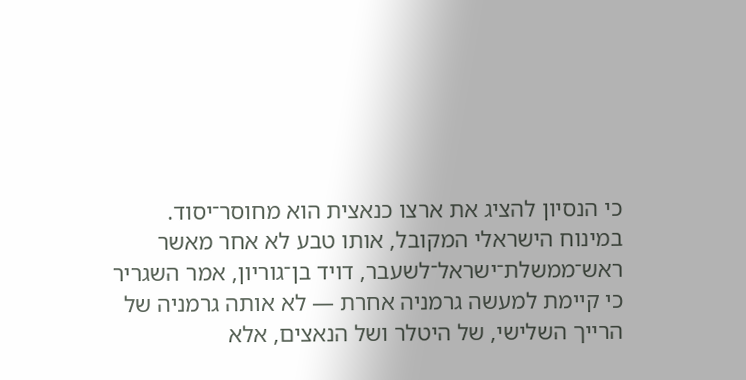כי הנסיון להציג את ארצו כנאצית הוא מחוסר־יסוד. במינוח הישראלי המקובל, אותו טבע לא אחר מאשר ראש־ממשלת־ישראל־לשעבר, דויד בן־גוריון, אמר השגריר כי קיימת למעשה גרמניה אחרת — לא אותה גרמניה של הרייך השלישי, של היטלר ושל הנאצים, אלא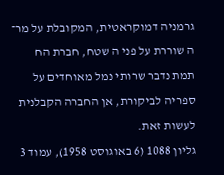גרמניה דמוקראטית, המקובלת על מר־ ה שוררת על פני ה שטח, חברת הח תמת נדבר שרותי נמל מאוחדים על ספריה לביקורת, אן החברה הקבלנית לעשות זאת.
גליון 1088 (6 באוגוסט 1958), עמוד 3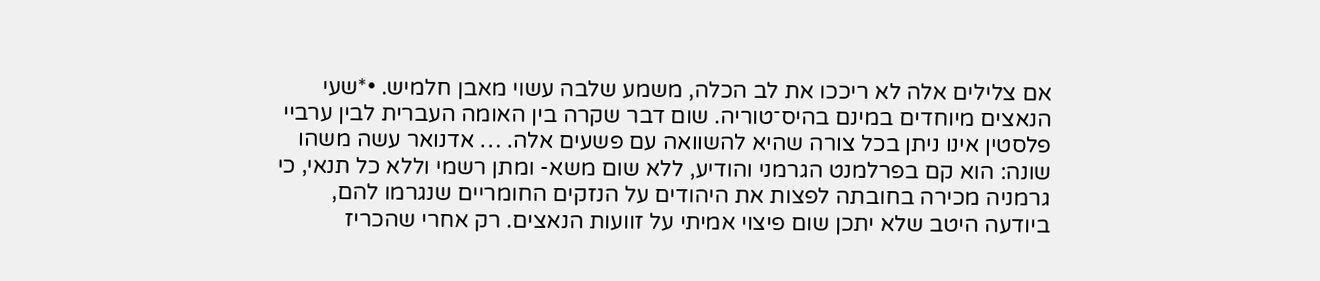אם צלילים אלה לא ריככו את לב הכלה, משמע שלבה עשוי מאבן חלמיש. •*שעי הנאצים מיוחדים במינם בהיס־טוריה. שום דבר שקרה בין האומה העברית לבין ערביי פלסטין אינו ניתן בכל צורה שהיא להשוואה עם פשעים אלה. … אדנואר עשה משהו שונה: הוא קם בפרלמנט הגרמני והודיע, ללא שום משא- ומתן רשמי וללא כל תנאי, כי גרמניה מכירה בחובתה לפצות את היהודים על הנזקים החומריים שנגרמו להם, ביודעה היטב שלא יתכן שום פיצוי אמיתי על זוועות הנאצים. רק אחרי שהכריז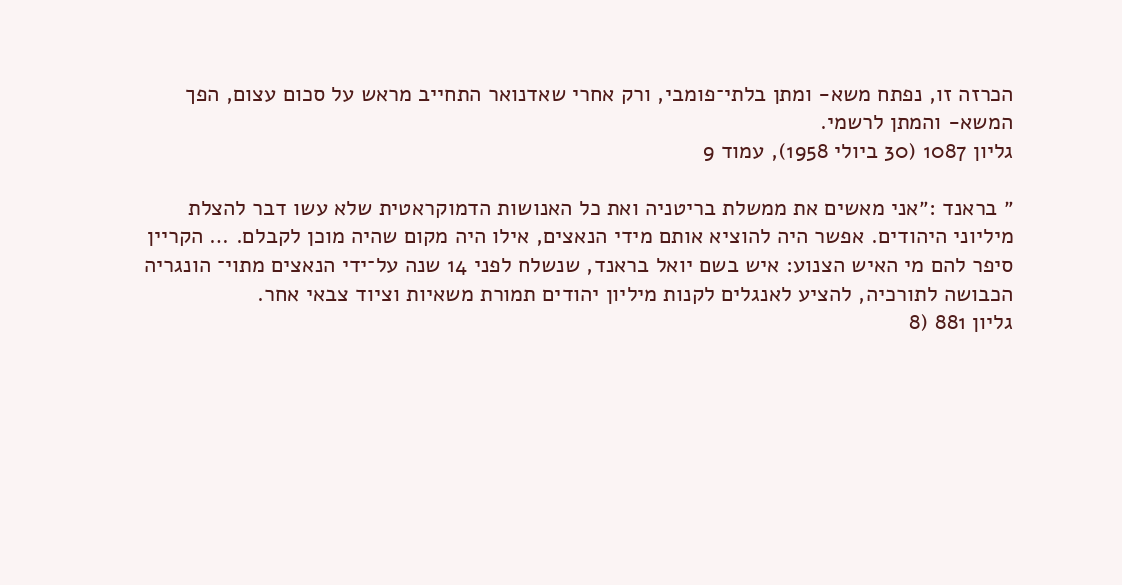הכרזה זו, נפתח משא- ומתן בלתי־פומבי, ורק אחרי שאדנואר התחייב מראש על סכום עצום, הפך המשא- והמתן לרשמי.
גליון 1087 (30 ביולי 1958), עמוד 9

״ בראנד :״אני מאשים את ממשלת בריטניה ואת כל האנושות הדמוקראטית שלא עשו דבר להצלת מיליוני היהודים. אפשר היה להוציא אותם מידי הנאצים, אילו היה מקום שהיה מוכן לקבלם. … הקריין סיפר להם מי האיש הצנוע: איש בשם יואל בראנד, שנשלח לפני 14 שנה על־ידי הנאצים מתוי־ הונגריה הכבושה לתורכיה, להציע לאנגלים לקנות מיליון יהודים תמורת משאיות וציוד צבאי אחר.
גליון 881 (8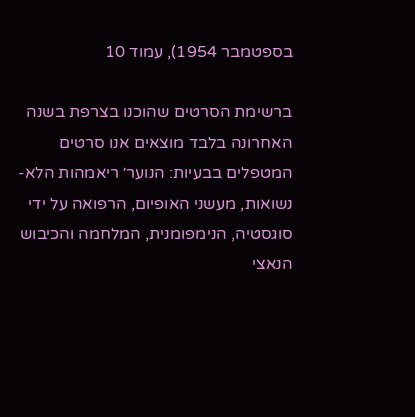בספטמבר 1954), עמוד 10

ברשימת הסרטים שהוכנו בצרפת בשנה האחרונה בלבד מוצאים אנו סרטים המטפלים בבעיות: הנוער׳ ריאמהות הלא- נשואות, מעשני האופיום, הרפואה על ידי סוגסטיה, הנימפומנית, המלחמה והכיבוש הנאצי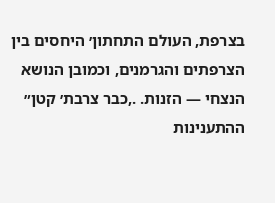בצרפת, העולם התחתון׳ היחסים בין הצרפתים והגרמנים, וכמובן הנושא הנצחי — הזנות. .,כבר צרבת׳ קטן״ ההתענינות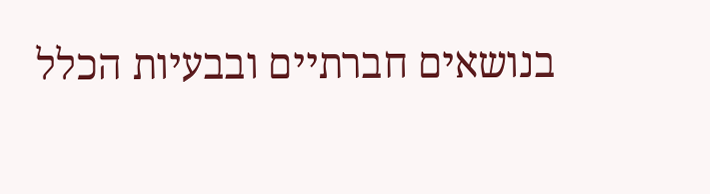בנושאים חברתיים ובבעיות הכלל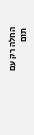החלה רק עם תום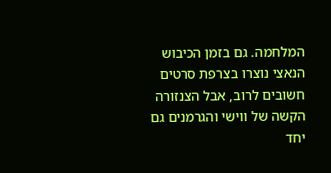המלחמה. גם בזמן הכיבוש הנאצי נוצרו בצרפת סרטים חשובים לרוב, אבל הצנזורה הקשה של ווישי והגרמנים גם יחד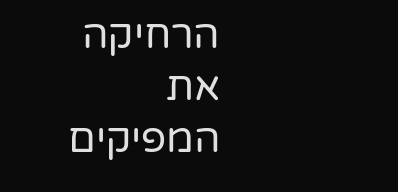הרחיקה את המפיקים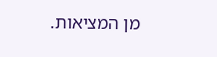מן המציאות.